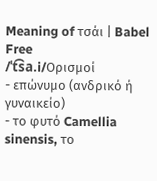Meaning of τσάι | Babel Free
/ˈt͡sa.i/Ορισμοί
- επώνυμο (ανδρικό ή γυναικείο)
- το φυτό Camellia sinensis, το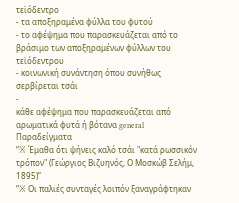τεϊόδεντρο
- τα αποξηραμένα φύλλα του φυτού
- το αφέψημα που παρασκευάζεται από το βράσιμο των αποξηραμένων φύλλων του τεϊόδεντρου
- κοινωνική συνάντηση όπου συνήθως σερβίρεται τσάι
-
κάθε αφέψημα που παρασκευάζεται από αρωματικά φυτά ή βότανα general
Παραδείγματα
“※ Έμαθα ότι ψήνεις καλό τσάι "κατά ρωσσικόν τρόπον" (Γεώργιος Βιζυηνός, Ο Μοσκώβ Σελήμ, 1895)”
“※ Οι παλιές συνταγές λοιπόν ξαναγράφτηκαν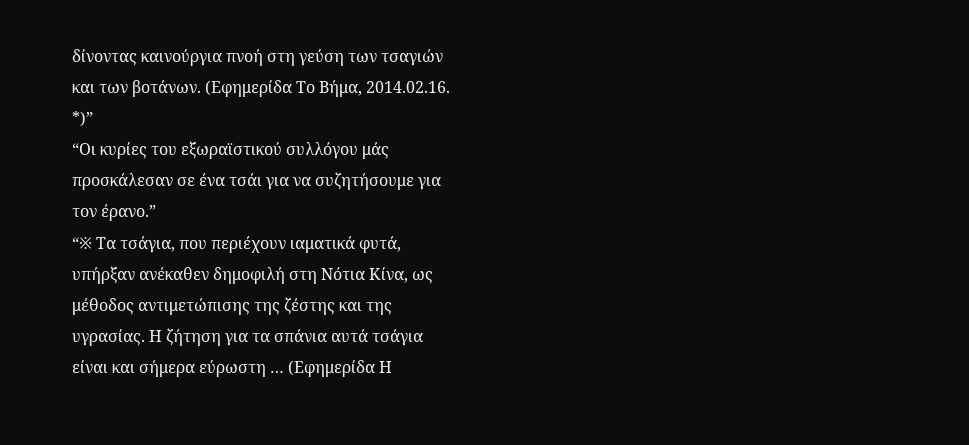δίνοντας καινούργια πνοή στη γεύση των τσαγιών και των βοτάνων. (Εφημερίδα Το Βήμα, 2014.02.16. *)”
“Οι κυρίες του εξωραϊστικού συλλόγου μάς προσκάλεσαν σε ένα τσάι για να συζητήσουμε για τον έρανο.”
“※ Τα τσάγια, που περιέχουν ιαματικά φυτά, υπήρξαν ανέκαθεν δημοφιλή στη Νότια Κίνα, ως μέθοδος αντιμετώπισης της ζέστης και της υγρασίας. Η ζήτηση για τα σπάνια αυτά τσάγια είναι και σήμερα εύρωστη … (Εφημερίδα Η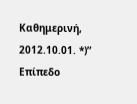Καθημερινή, 2012.10.01. *)”
Επίπεδο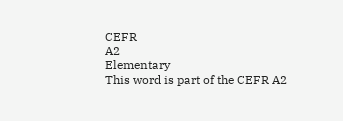CEFR
A2
Elementary
This word is part of the CEFR A2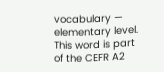vocabulary — elementary level.
This word is part of the CEFR A2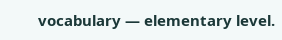vocabulary — elementary level.